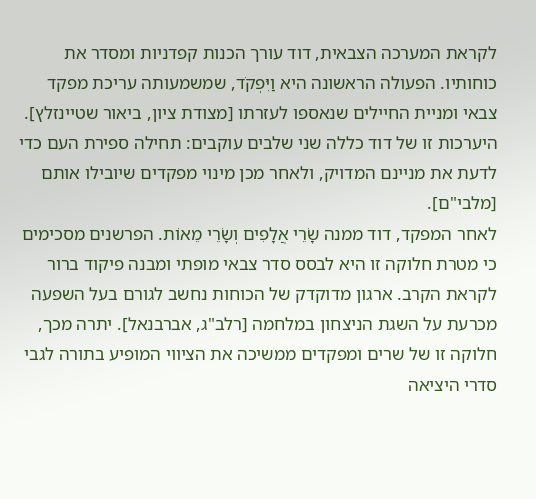לקראת המערכה הצבאית, דוד עורך הכנות קפדניות ומסדר את כוחותיו. הפעולה הראשונה היא וַיִּפְקֹד, שמשמעותה עריכת מפקד צבאי ומניית החיילים שנאספו לעזרתו [מצודת ציון, ביאור שטיינזלץ]. היערכות זו של דוד כללה שני שלבים עוקבים: תחילה ספירת העם כדי לדעת את מניינם המדויק, ולאחר מכן מינוי מפקדים שיובילו אותם [מלבי"ם].
לאחר המפקד, דוד ממנה שָׂרֵי אֲלָפִים וְשָׂרֵי מֵאוֹת. הפרשנים מסכימים כי מטרת חלוקה זו היא לבסס סדר צבאי מופתי ומבנה פיקוד ברור לקראת הקרב. ארגון מדוקדק של הכוחות נחשב לגורם בעל השפעה מכרעת על השגת הניצחון במלחמה [רלב"ג, אברבנאל]. יתרה מכך, חלוקה זו של שרים ומפקדים ממשיכה את הציווי המופיע בתורה לגבי סדרי היציאה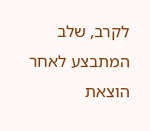לקרב, שלב המתבצע לאחר הוצאת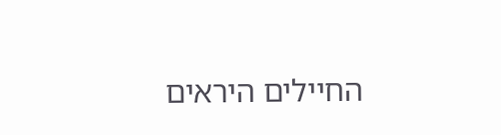החיילים היראים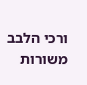ורכי הלבב משורות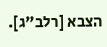הצבא [רלב"ג].